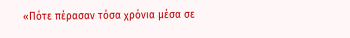«Πότε πέρασαν τόσα χρόνια μέσα σε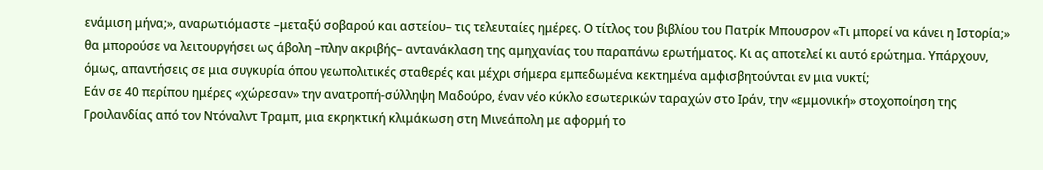ενάμιση μήνα;», αναρωτιόμαστε –μεταξύ σοβαρού και αστείου– τις τελευταίες ημέρες. Ο τίτλος του βιβλίου του Πατρίκ Μπουσρον «Τι μπορεί να κάνει η Ιστορία;» θα μπορούσε να λειτουργήσει ως άβολη –πλην ακριβής– αντανάκλαση της αμηχανίας του παραπάνω ερωτήματος. Κι ας αποτελεί κι αυτό ερώτημα. Υπάρχουν, όμως, απαντήσεις σε μια συγκυρία όπου γεωπολιτικές σταθερές και μέχρι σήμερα εμπεδωμένα κεκτημένα αμφισβητούνται εν μια νυκτί;
Εάν σε 40 περίπου ημέρες «χώρεσαν» την ανατροπή-σύλληψη Μαδούρο, έναν νέο κύκλο εσωτερικών ταραχών στο Ιράν, την «εμμονική» στοχοποίηση της Γροιλανδίας από τον Ντόναλντ Τραμπ, μια εκρηκτική κλιμάκωση στη Μινεάπολη με αφορμή το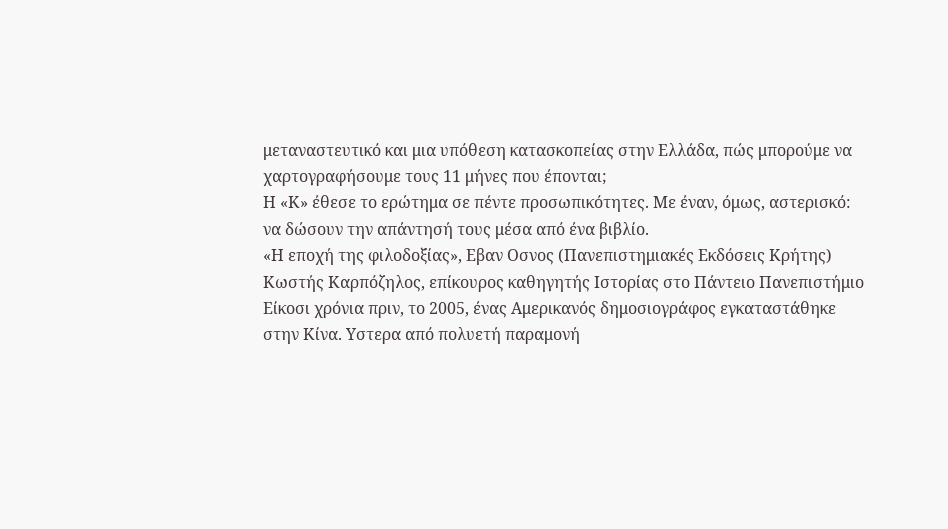μεταναστευτικό και μια υπόθεση κατασκοπείας στην Ελλάδα, πώς μπορούμε να χαρτογραφήσουμε τους 11 μήνες που έπονται;
Η «Κ» έθεσε το ερώτημα σε πέντε προσωπικότητες. Με έναν, όμως, αστερισκό: να δώσουν την απάντησή τους μέσα από ένα βιβλίο.
«Η εποχή της φιλοδοξίας», Εβαν Οσνος (Πανεπιστημιακές Εκδόσεις Κρήτης)
Κωστής Καρπόζηλος, επίκουρος καθηγητής Ιστορίας στο Πάντειο Πανεπιστήμιο
Είκοσι χρόνια πριν, το 2005, ένας Αμερικανός δημοσιογράφος εγκαταστάθηκε στην Κίνα. Υστερα από πολυετή παραμονή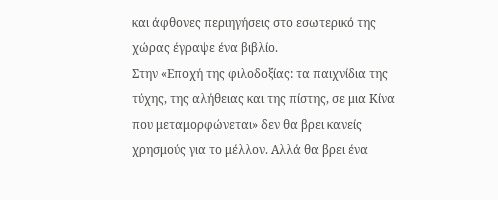και άφθονες περιηγήσεις στο εσωτερικό της χώρας έγραψε ένα βιβλίο.
Στην «Εποχή της φιλοδοξίας: τα παιχνίδια της τύχης, της αλήθειας και της πίστης, σε μια Κίνα που μεταμορφώνεται» δεν θα βρει κανείς χρησμούς για το μέλλον. Αλλά θα βρει ένα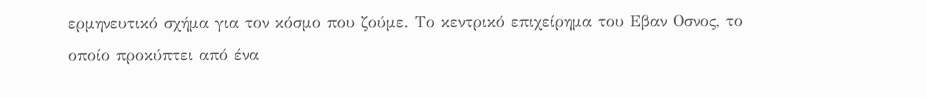ερμηνευτικό σχήμα για τον κόσμο που ζούμε. Το κεντρικό επιχείρημα του Εβαν Οσνος, το οποίο προκύπτει από ένα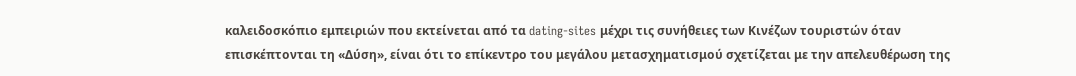καλειδοσκόπιο εμπειριών που εκτείνεται από τα dating-sites μέχρι τις συνήθειες των Κινέζων τουριστών όταν επισκέπτονται τη «Δύση», είναι ότι το επίκεντρο του μεγάλου μετασχηματισμού σχετίζεται με την απελευθέρωση της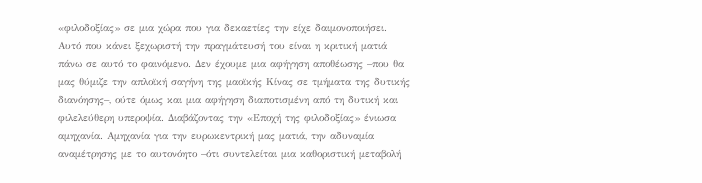«φιλοδοξίας» σε μια χώρα που για δεκαετίες την είχε δαιμονοποιήσει.
Αυτό που κάνει ξεχωριστή την πραγμάτευσή του είναι η κριτική ματιά πάνω σε αυτό το φαινόμενο. Δεν έχουμε μια αφήγηση αποθέωσης –που θα μας θύμιζε την απλοϊκή σαγήνη της μαοϊκής Κίνας σε τμήματα της δυτικής διανόησης–, ούτε όμως και μια αφήγηση διαποτισμένη από τη δυτική και φιλελεύθερη υπεροψία. Διαβάζοντας την «Εποχή της φιλοδοξίας» ένιωσα αμηχανία. Αμηχανία για την ευρωκεντρική μας ματιά, την αδυναμία αναμέτρησης με το αυτονόητο –ότι συντελείται μια καθοριστική μεταβολή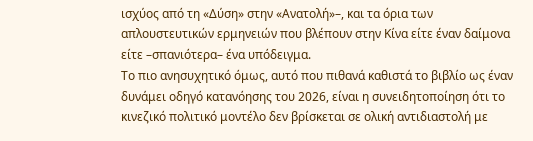ισχύος από τη «Δύση» στην «Ανατολή»–, και τα όρια των απλουστευτικών ερμηνειών που βλέπουν στην Κίνα είτε έναν δαίμονα είτε –σπανιότερα– ένα υπόδειγμα.
Το πιο ανησυχητικό όμως, αυτό που πιθανά καθιστά το βιβλίο ως έναν δυνάμει οδηγό κατανόησης του 2026, είναι η συνειδητοποίηση ότι το κινεζικό πολιτικό μοντέλο δεν βρίσκεται σε ολική αντιδιαστολή με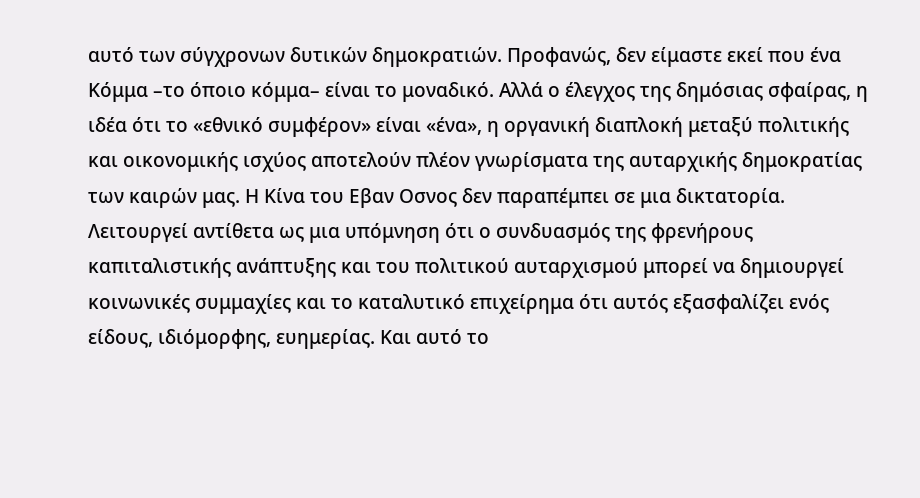αυτό των σύγχρονων δυτικών δημοκρατιών. Προφανώς, δεν είμαστε εκεί που ένα Κόμμα –το όποιο κόμμα– είναι το μοναδικό. Αλλά ο έλεγχος της δημόσιας σφαίρας, η ιδέα ότι το «εθνικό συμφέρον» είναι «ένα», η οργανική διαπλοκή μεταξύ πολιτικής και οικονομικής ισχύος αποτελούν πλέον γνωρίσματα της αυταρχικής δημοκρατίας των καιρών μας. Η Κίνα του Εβαν Οσνος δεν παραπέμπει σε μια δικτατορία. Λειτουργεί αντίθετα ως μια υπόμνηση ότι ο συνδυασμός της φρενήρους καπιταλιστικής ανάπτυξης και του πολιτικού αυταρχισμού μπορεί να δημιουργεί κοινωνικές συμμαχίες και το καταλυτικό επιχείρημα ότι αυτός εξασφαλίζει ενός είδους, ιδιόμορφης, ευημερίας. Και αυτό το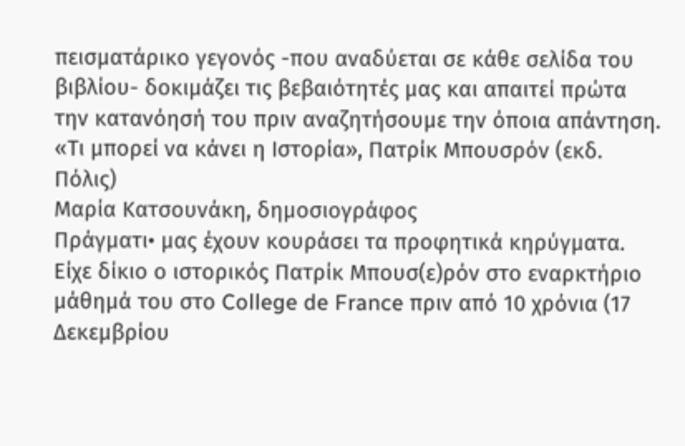πεισματάρικο γεγονός -που αναδύεται σε κάθε σελίδα του βιβλίου- δοκιμάζει τις βεβαιότητές μας και απαιτεί πρώτα την κατανόησή του πριν αναζητήσουμε την όποια απάντηση.
«Τι μπορεί να κάνει η Ιστορία», Πατρίκ Μπουσρόν (εκδ. Πόλις)
Μαρία Κατσουνάκη, δημοσιογράφος
Πράγματι• μας έχουν κουράσει τα προφητικά κηρύγματα. Είχε δίκιο ο ιστορικός Πατρίκ Μπουσ(ε)ρόν στο εναρκτήριο μάθημά του στο College de France πριν από 10 χρόνια (17 Δεκεμβρίου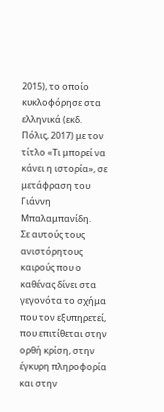2015), το οποίο κυκλοφόρησε στα ελληνικά (εκδ. Πόλις, 2017) με τον τίτλο «Τι μπορεί να κάνει η ιστορία», σε μετάφραση του Γιάννη Μπαλαμπανίδη.
Σε αυτούς τους ανιστόρητους καιρούς που ο καθένας δίνει στα γεγονότα το σχήμα που τον εξυπηρετεί, που επιτίθεται στην ορθή κρίση, στην έγκυρη πληροφορία και στην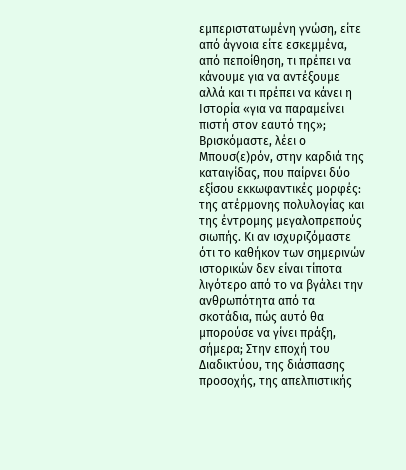εμπεριστατωμένη γνώση, είτε από άγνοια είτε εσκεμμένα, από πεποίθηση, τι πρέπει να κάνουμε για να αντέξουμε αλλά και τι πρέπει να κάνει η Ιστορία «για να παραμείνει πιστή στον εαυτό της»; Βρισκόμαστε, λέει ο Μπουσ(ε)ρόν, στην καρδιά της καταιγίδας, που παίρνει δύο εξίσου εκκωφαντικές μορφές: της ατέρμονης πολυλογίας και της έντρομης μεγαλοπρεπούς σιωπής. Κι αν ισχυριζόμαστε ότι το καθήκον των σημερινών ιστορικών δεν είναι τίποτα λιγότερο από το να βγάλει την ανθρωπότητα από τα σκοτάδια, πώς αυτό θα μπορούσε να γίνει πράξη, σήμερα; Στην εποχή του Διαδικτύου, της διάσπασης προσοχής, της απελπιστικής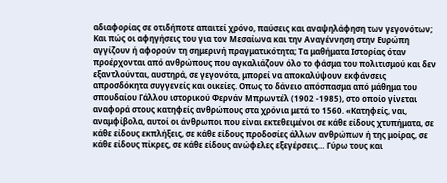αδιαφορίας σε οτιδήποτε απαιτεί χρόνο, παύσεις και αναψηλάφηση των γεγονότων;
Και πώς οι αφηγήσεις του για τον Μεσαίωνα και την Αναγέννηση στην Ευρώπη αγγίζουν ή αφορούν τη σημερινή πραγματικότητα; Τα μαθήματα Ιστορίας όταν προέρχονται από ανθρώπους που αγκαλιάζουν όλο το φάσμα του πολιτισμού και δεν εξαντλούνται, αυστηρά, σε γεγονότα, μπορεί να αποκαλύψουν εκφάνσεις απροσδόκητα συγγενείς και οικείες. Οπως το δάνειο απόσπασμα από μάθημα του σπουδαίου Γάλλου ιστορικού Φερνάν Μπρωντέλ (1902 -1985), στο οποίο γίνεται αναφορά στους κατηφείς ανθρώπους στα χρόνια μετά το 1560. «Κατηφείς, ναι, αναμφίβολα, αυτοί οι άνθρωποι που είναι εκτεθειμένοι σε κάθε είδους χτυπήματα, σε κάθε είδους εκπλήξεις, σε κάθε είδους προδοσίες άλλων ανθρώπων ή της μοίρας, σε κάθε είδους πίκρες, σε κάθε είδους ανώφελες εξεγέρσεις… Γύρω τους και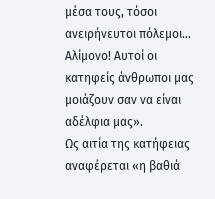μέσα τους, τόσοι ανειρήνευτοι πόλεμοι… Αλίμονο! Αυτοί οι κατηφείς άνθρωποι μας μοιάζουν σαν να είναι αδέλφια μας».
Ως αιτία της κατήφειας αναφέρεται «η βαθιά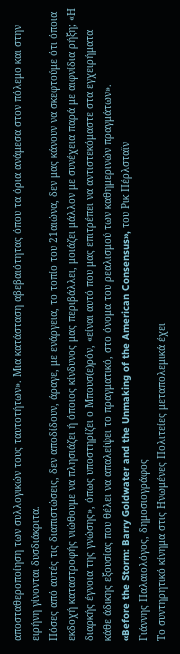αποσταθεροποίηση των συλλογικών τους ταυτοτήτων». Μια κατάσταση αβεβαιότητας όπου τα όρια ανάμεσα στον πόλεμο και στην ειρήνη γίνονται δυσδιάκριτα.
Πόσες από αυτές τις διαπιστώσεις, δεν αποδίδουν, άραγε, με ενάργεια, το τοπίο του 21αιώνα, δεν μας κάνουν να σκεφτούμε ότι όποια εκδοχή καταστροφής νιώθουμε να πλησιάζει ή όποιος κίνδυνος μας περιβάλλει, μοιάζει μάλλον με συνέχεια παρά με αιφνίδια ρήξη; «Η διαρκής έγνοια της γνώσης», όπως υποστηρίζει ο Μπουσ(ε)ρόν, «είναι αυτό που μας επιτρέπει να αντιστεκόμαστε στα εγχειρήματα κάθε άδικης εξουσίας που θέλει να απαλείψει το πραγματικό, στο όνομα του ρεαλισμού των καθημερινών πραγμάτων».
«Before the Storm: Barry Goldwater and the Unmaking of the American Consensus», του Ρικ Πέρλσταϊν
Γιάννης Παλαιολόγος, δημοσιογράφος
Το συντηρητικό κίνημα στις Ηνωμένες Πολιτείες μεταπολεμικά έχει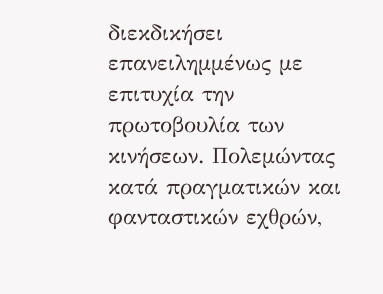διεκδικήσει επανειλημμένως με επιτυχία την πρωτοβουλία των κινήσεων. Πολεμώντας κατά πραγματικών και φανταστικών εχθρών,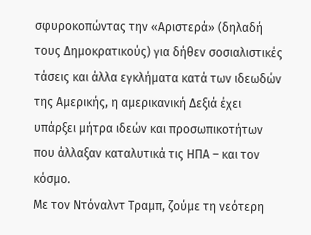σφυροκοπώντας την «Αριστερά» (δηλαδή τους Δημοκρατικούς) για δήθεν σοσιαλιστικές τάσεις και άλλα εγκλήματα κατά των ιδεωδών της Αμερικής, η αμερικανική Δεξιά έχει υπάρξει μήτρα ιδεών και προσωπικοτήτων που άλλαξαν καταλυτικά τις ΗΠΑ – και τον κόσμο.
Με τον Ντόναλντ Τραμπ, ζούμε τη νεότερη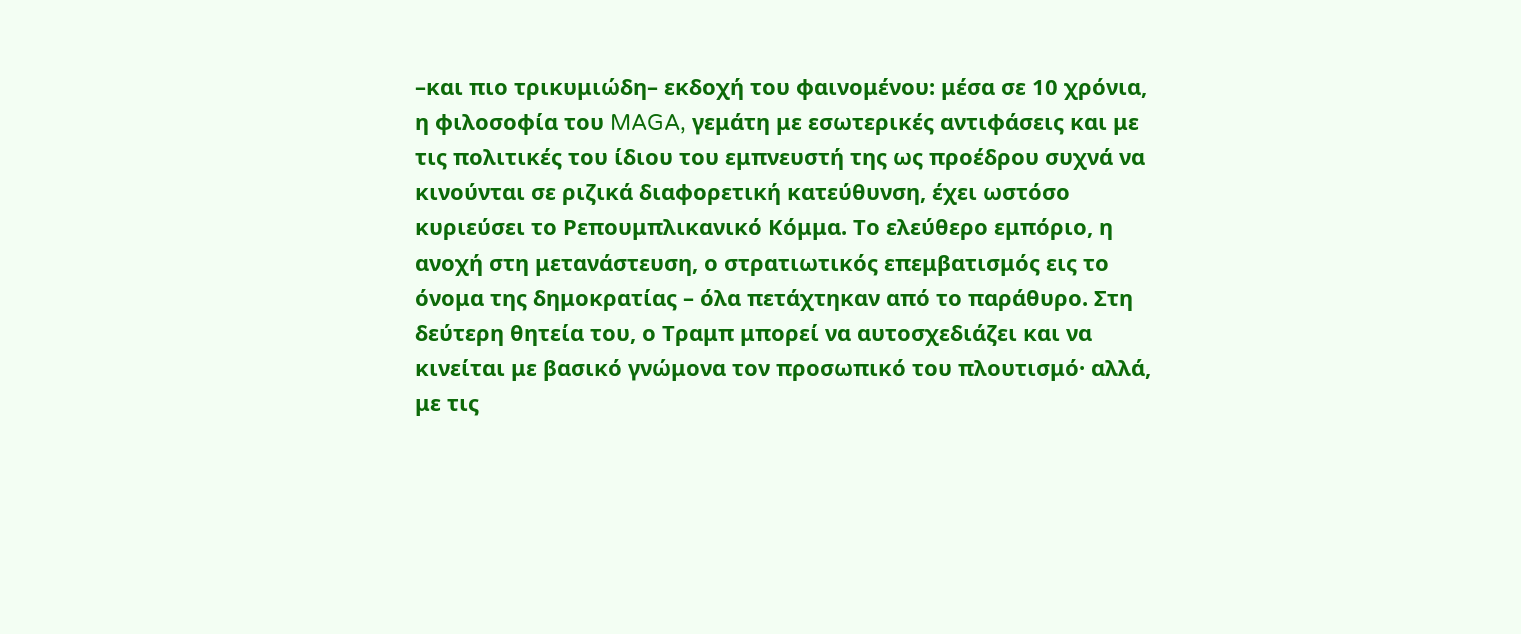–και πιο τρικυμιώδη– εκδοχή του φαινομένου: μέσα σε 10 χρόνια, η φιλοσοφία του MAGA, γεμάτη με εσωτερικές αντιφάσεις και με τις πολιτικές του ίδιου του εμπνευστή της ως προέδρου συχνά να κινούνται σε ριζικά διαφορετική κατεύθυνση, έχει ωστόσο κυριεύσει το Ρεπουμπλικανικό Κόμμα. Το ελεύθερο εμπόριο, η ανοχή στη μετανάστευση, ο στρατιωτικός επεμβατισμός εις το όνομα της δημοκρατίας – όλα πετάχτηκαν από το παράθυρο. Στη δεύτερη θητεία του, ο Τραμπ μπορεί να αυτοσχεδιάζει και να κινείται με βασικό γνώμονα τον προσωπικό του πλουτισμό· αλλά, με τις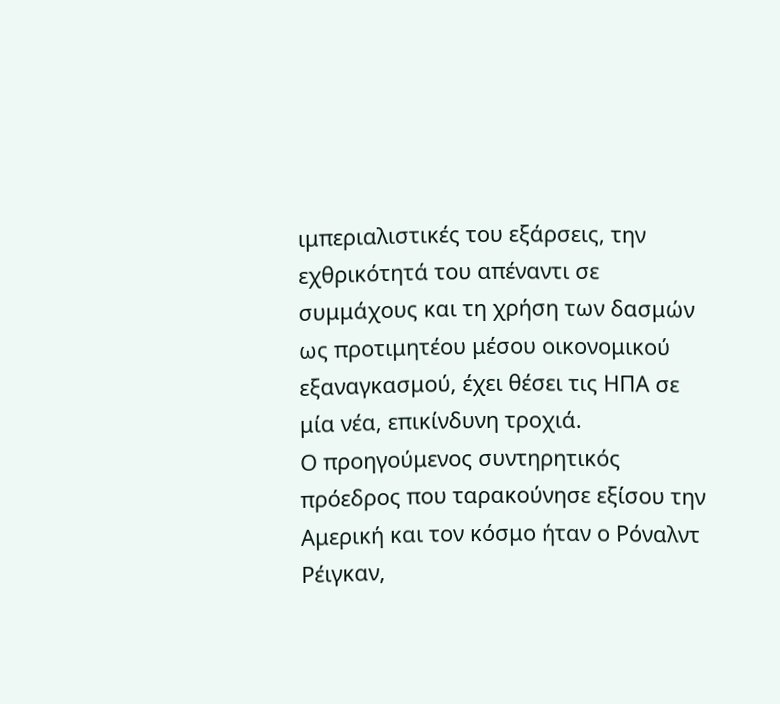ιμπεριαλιστικές του εξάρσεις, την εχθρικότητά του απέναντι σε συμμάχους και τη χρήση των δασμών ως προτιμητέου μέσου οικονομικού εξαναγκασμού, έχει θέσει τις ΗΠΑ σε μία νέα, επικίνδυνη τροχιά.
Ο προηγούμενος συντηρητικός πρόεδρος που ταρακούνησε εξίσου την Αμερική και τον κόσμο ήταν ο Ρόναλντ Ρέιγκαν,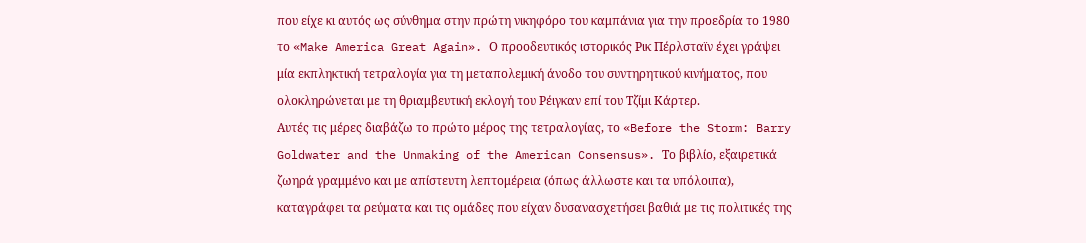που είχε κι αυτός ως σύνθημα στην πρώτη νικηφόρο του καμπάνια για την προεδρία το 1980 το «Make America Great Again». Ο προοδευτικός ιστορικός Ρικ Πέρλσταϊν έχει γράψει μία εκπληκτική τετραλογία για τη μεταπολεμική άνοδο του συντηρητικού κινήματος, που ολοκληρώνεται με τη θριαμβευτική εκλογή του Ρέιγκαν επί του Τζίμι Κάρτερ.
Αυτές τις μέρες διαβάζω το πρώτο μέρος της τετραλογίας, το «Before the Storm: Barry Goldwater and the Unmaking of the American Consensus». Το βιβλίο, εξαιρετικά ζωηρά γραμμένο και με απίστευτη λεπτομέρεια (όπως άλλωστε και τα υπόλοιπα), καταγράφει τα ρεύματα και τις ομάδες που είχαν δυσανασχετήσει βαθιά με τις πολιτικές της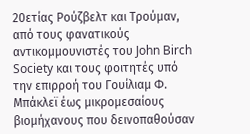20ετίας Ρούζβελτ και Τρούμαν, από τους φανατικούς αντικομμουνιστές του John Birch Society και τους φοιτητές υπό την επιρροή του Γουίλιαμ Φ. Μπάκλεϊ έως μικρομεσαίους βιομήχανους που δεινοπαθούσαν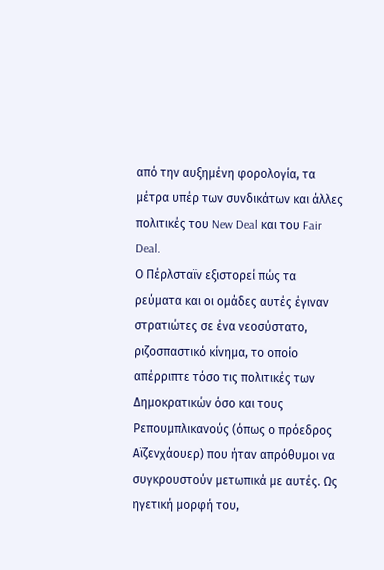από την αυξημένη φορολογία, τα μέτρα υπέρ των συνδικάτων και άλλες πολιτικές του New Deal και του Fair Deal.
Ο Πέρλσταϊν εξιστορεί πώς τα ρεύματα και οι ομάδες αυτές έγιναν στρατιώτες σε ένα νεοσύστατο, ριζοσπαστικό κίνημα, το οποίο απέρριπτε τόσο τις πολιτικές των Δημοκρατικών όσο και τους Ρεπουμπλικανούς (όπως ο πρόεδρος Αϊζενχάουερ) που ήταν απρόθυμοι να συγκρουστούν μετωπικά με αυτές. Ως ηγετική μορφή του,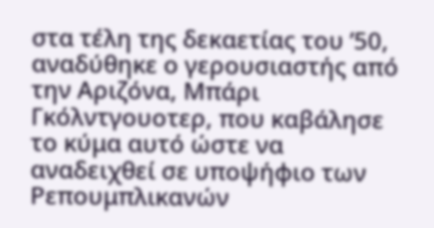στα τέλη της δεκαετίας του ’50, αναδύθηκε ο γερουσιαστής από την Αριζόνα, Μπάρι Γκόλντγουοτερ, που καβάλησε το κύμα αυτό ώστε να αναδειχθεί σε υποψήφιο των Ρεπουμπλικανών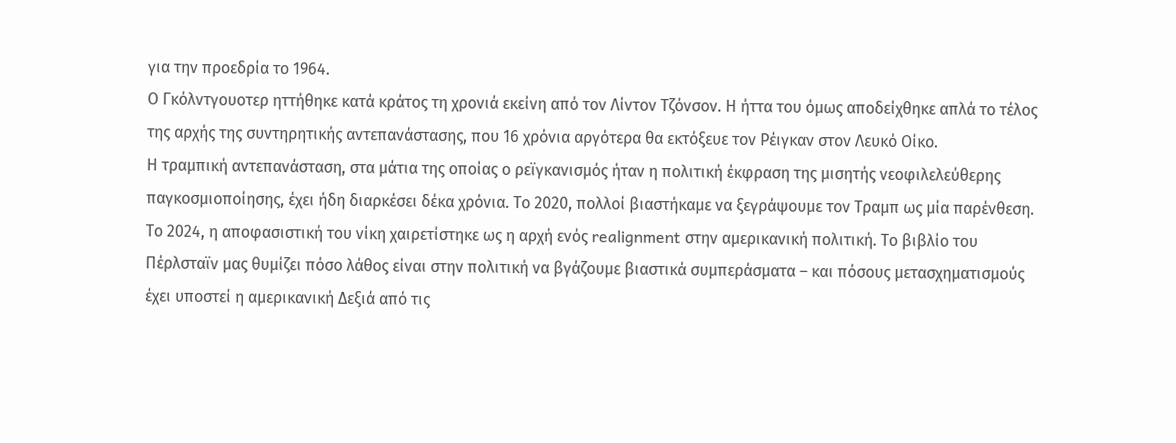για την προεδρία το 1964.
Ο Γκόλντγουοτερ ηττήθηκε κατά κράτος τη χρονιά εκείνη από τον Λίντον Τζόνσον. Η ήττα του όμως αποδείχθηκε απλά το τέλος της αρχής της συντηρητικής αντεπανάστασης, που 16 χρόνια αργότερα θα εκτόξευε τον Ρέιγκαν στον Λευκό Οίκο.
Η τραμπική αντεπανάσταση, στα μάτια της οποίας ο ρεϊγκανισμός ήταν η πολιτική έκφραση της μισητής νεοφιλελεύθερης παγκοσμιοποίησης, έχει ήδη διαρκέσει δέκα χρόνια. Το 2020, πολλοί βιαστήκαμε να ξεγράψουμε τον Τραμπ ως μία παρένθεση. Το 2024, η αποφασιστική του νίκη χαιρετίστηκε ως η αρχή ενός realignment στην αμερικανική πολιτική. Το βιβλίο του Πέρλσταϊν μας θυμίζει πόσο λάθος είναι στην πολιτική να βγάζουμε βιαστικά συμπεράσματα – και πόσους μετασχηματισμούς έχει υποστεί η αμερικανική Δεξιά από τις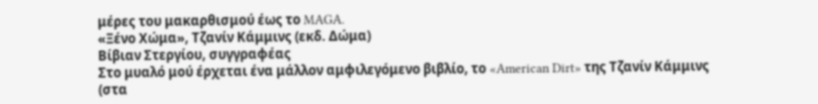μέρες του μακαρθισμού έως το MAGA.
«Ξένο Χώμα», Τζανίν Κάμμινς (εκδ. Δώμα)
Βίβιαν Στεργίου, συγγραφέας
Στο μυαλό μού έρχεται ένα μάλλον αμφιλεγόμενο βιβλίο, το «American Dirt» της Τζανίν Κάμμινς (στα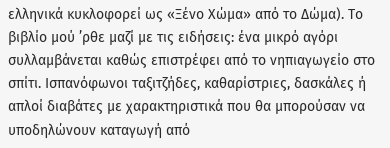ελληνικά κυκλοφορεί ως «Ξένο Χώμα» από το Δώμα). Το βιβλίο μού ’ρθε μαζί με τις ειδήσεις: ένα μικρό αγόρι συλλαμβάνεται καθώς επιστρέφει από το νηπιαγωγείο στο σπίτι. Ισπανόφωνοι ταξιτζήδες, καθαρίστριες, δασκάλες ή απλοί διαβάτες με χαρακτηριστικά που θα μπορούσαν να υποδηλώνουν καταγωγή από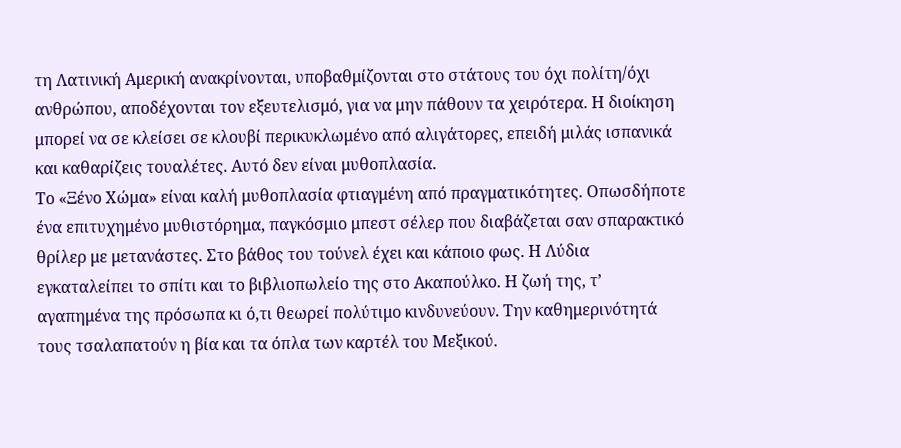τη Λατινική Αμερική ανακρίνονται, υποβαθμίζονται στο στάτους του όχι πολίτη/όχι ανθρώπου, αποδέχονται τον εξευτελισμό, για να μην πάθουν τα χειρότερα. Η διοίκηση μπορεί να σε κλείσει σε κλουβί περικυκλωμένο από αλιγάτορες, επειδή μιλάς ισπανικά και καθαρίζεις τουαλέτες. Αυτό δεν είναι μυθοπλασία.
Το «Ξένο Χώμα» είναι καλή μυθοπλασία φτιαγμένη από πραγματικότητες. Οπωσδήποτε ένα επιτυχημένο μυθιστόρημα, παγκόσμιο μπεστ σέλερ που διαβάζεται σαν σπαρακτικό θρίλερ με μετανάστες. Στο βάθος του τούνελ έχει και κάποιο φως. Η Λύδια εγκαταλείπει το σπίτι και το βιβλιοπωλείο της στο Ακαπούλκο. Η ζωή της, τ’ αγαπημένα της πρόσωπα κι ό,τι θεωρεί πολύτιμο κινδυνεύουν. Την καθημερινότητά τους τσαλαπατούν η βία και τα όπλα των καρτέλ του Μεξικού.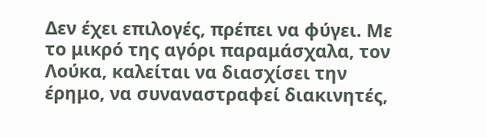Δεν έχει επιλογές, πρέπει να φύγει. Με το μικρό της αγόρι παραμάσχαλα, τον Λούκα, καλείται να διασχίσει την έρημο, να συναναστραφεί διακινητές,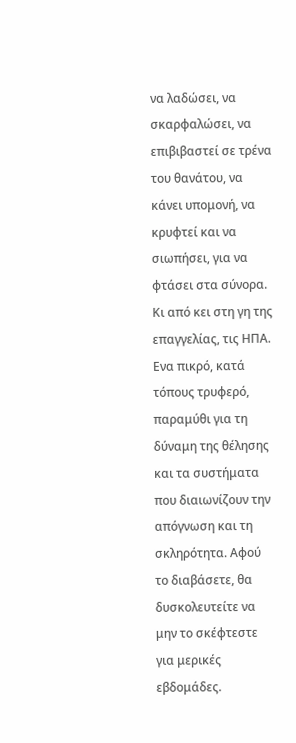να λαδώσει, να σκαρφαλώσει, να επιβιβαστεί σε τρένα του θανάτου, να κάνει υπομονή, να κρυφτεί και να σιωπήσει, για να φτάσει στα σύνορα. Κι από κει στη γη της επαγγελίας, τις ΗΠΑ. Ενα πικρό, κατά τόπους τρυφερό, παραμύθι για τη δύναμη της θέλησης και τα συστήματα που διαιωνίζουν την απόγνωση και τη σκληρότητα. Αφού το διαβάσετε, θα δυσκολευτείτε να μην το σκέφτεστε για μερικές εβδομάδες.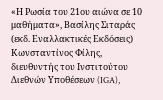«Η Ρωσία του 21ου αιώνα σε 10 μαθήματα», Βασίλης Σιταράς (εκδ. Εναλλακτικές Εκδόσεις)
Κωνσταντίνος Φίλης, διευθυντής του Ινστιτούτου Διεθνών Υποθέσεων (IGA),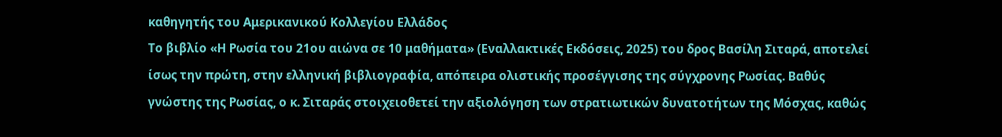καθηγητής του Αμερικανικού Κολλεγίου Ελλάδος
Το βιβλίο «Η Ρωσία του 21ου αιώνα σε 10 μαθήματα» (Εναλλακτικές Εκδόσεις, 2025) του δρος Βασίλη Σιταρά, αποτελεί ίσως την πρώτη, στην ελληνική βιβλιογραφία, απόπειρα ολιστικής προσέγγισης της σύγχρονης Ρωσίας. Βαθύς γνώστης της Ρωσίας, ο κ. Σιταράς στοιχειοθετεί την αξιολόγηση των στρατιωτικών δυνατοτήτων της Μόσχας, καθώς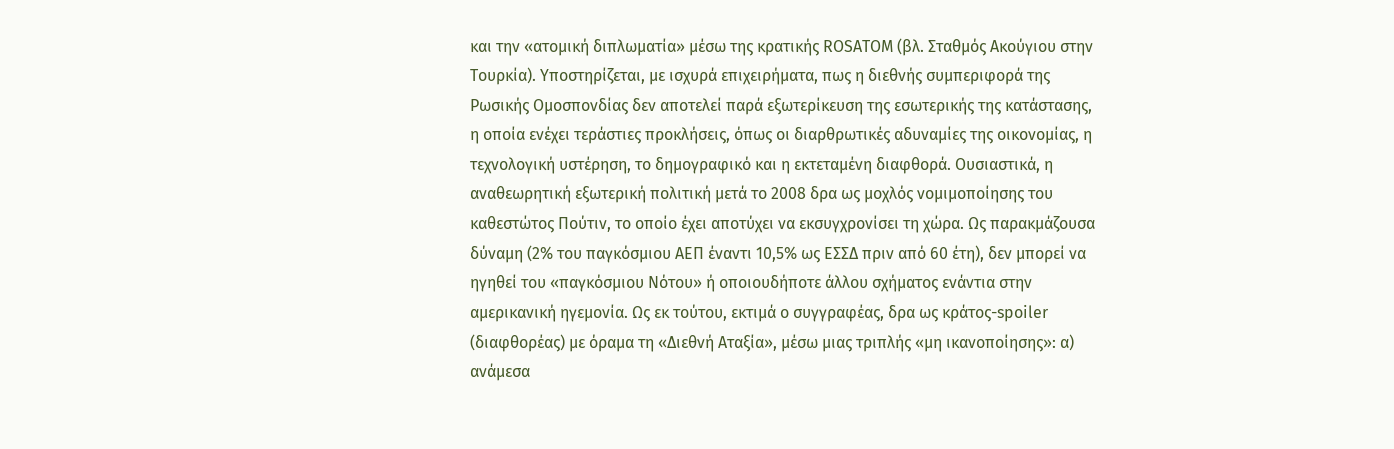και την «ατομική διπλωματία» μέσω της κρατικής ROSATOM (βλ. Σταθμός Ακούγιου στην Τουρκία). Υποστηρίζεται, με ισχυρά επιχειρήματα, πως η διεθνής συμπεριφορά της Ρωσικής Ομοσπονδίας δεν αποτελεί παρά εξωτερίκευση της εσωτερικής της κατάστασης, η οποία ενέχει τεράστιες προκλήσεις, όπως οι διαρθρωτικές αδυναμίες της οικονομίας, η τεχνολογική υστέρηση, το δημογραφικό και η εκτεταμένη διαφθορά. Ουσιαστικά, η αναθεωρητική εξωτερική πολιτική μετά το 2008 δρα ως μοχλός νομιμοποίησης του καθεστώτος Πούτιν, το οποίο έχει αποτύχει να εκσυγχρονίσει τη χώρα. Ως παρακμάζουσα δύναμη (2% του παγκόσμιου ΑΕΠ έναντι 10,5% ως ΕΣΣΔ πριν από 60 έτη), δεν μπορεί να ηγηθεί του «παγκόσμιου Νότου» ή οποιουδήποτε άλλου σχήματος ενάντια στην αμερικανική ηγεμονία. Ως εκ τούτου, εκτιμά ο συγγραφέας, δρα ως κράτος-spoiler (διαφθορέας) με όραμα τη «Διεθνή Αταξία», μέσω μιας τριπλής «μη ικανοποίησης»: α) ανάμεσα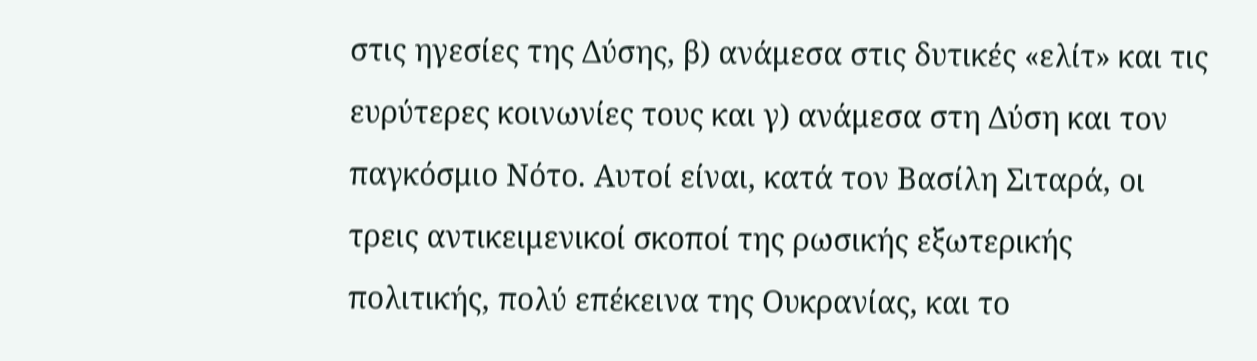στις ηγεσίες της Δύσης, β) ανάμεσα στις δυτικές «ελίτ» και τις ευρύτερες κοινωνίες τους και γ) ανάμεσα στη Δύση και τον παγκόσμιο Νότο. Αυτοί είναι, κατά τον Βασίλη Σιταρά, οι τρεις αντικειμενικοί σκοποί της ρωσικής εξωτερικής πολιτικής, πολύ επέκεινα της Ουκρανίας, και το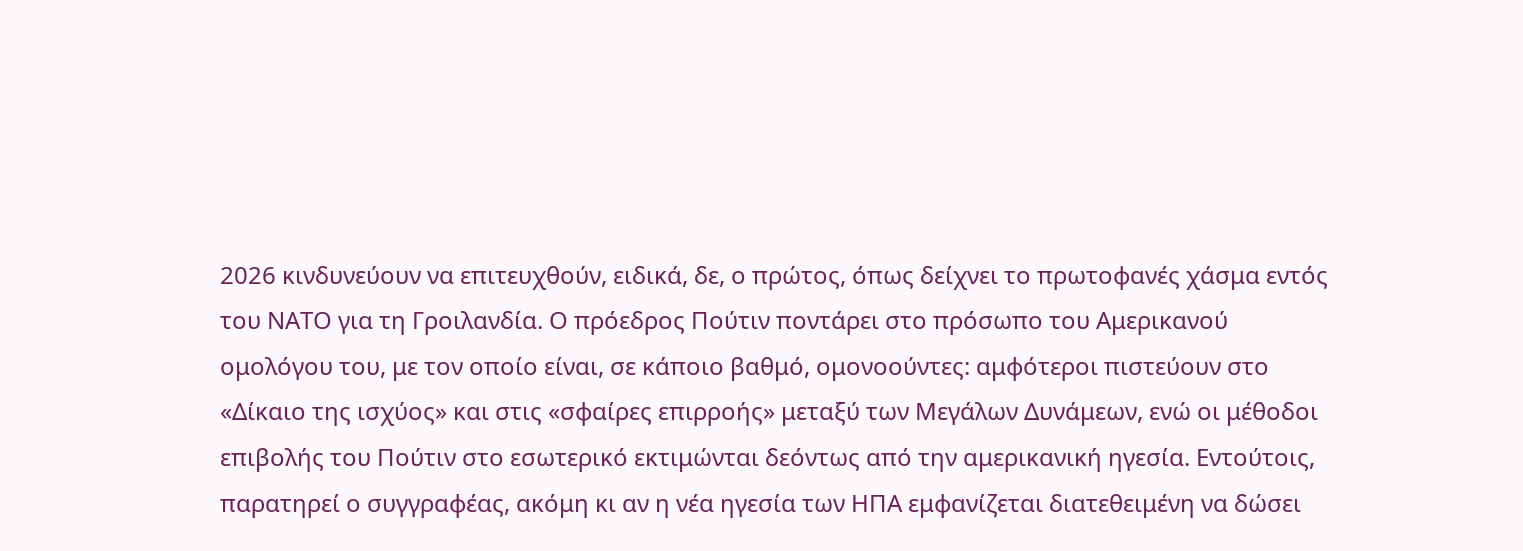2026 κινδυνεύουν να επιτευχθούν, ειδικά, δε, ο πρώτος, όπως δείχνει το πρωτοφανές χάσμα εντός του ΝΑΤΟ για τη Γροιλανδία. Ο πρόεδρος Πούτιν ποντάρει στο πρόσωπο του Αμερικανού ομολόγου του, με τον οποίο είναι, σε κάποιο βαθμό, ομονοούντες: αμφότεροι πιστεύουν στο «Δίκαιο της ισχύος» και στις «σφαίρες επιρροής» μεταξύ των Μεγάλων Δυνάμεων, ενώ οι μέθοδοι επιβολής του Πούτιν στο εσωτερικό εκτιμώνται δεόντως από την αμερικανική ηγεσία. Εντούτοις, παρατηρεί ο συγγραφέας, ακόμη κι αν η νέα ηγεσία των ΗΠΑ εμφανίζεται διατεθειμένη να δώσει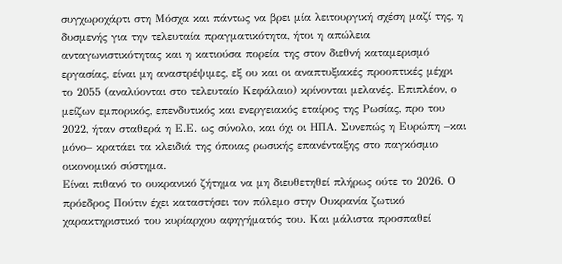συγχωροχάρτι στη Μόσχα και πάντως να βρει μία λειτουργική σχέση μαζί της, η δυσμενής για την τελευταία πραγματικότητα, ήτοι η απώλεια ανταγωνιστικότητας και η κατιούσα πορεία της στον διεθνή καταμερισμό εργασίας, είναι μη αναστρέψιμες, εξ ου και οι αναπτυξιακές προοπτικές μέχρι το 2055 (αναλύονται στο τελευταίο Κεφάλαιο) κρίνονται μελανές. Επιπλέον, ο μείζων εμπορικός, επενδυτικός και ενεργειακός εταίρος της Ρωσίας, προ του 2022, ήταν σταθερά η Ε.Ε. ως σύνολο, και όχι οι ΗΠΑ. Συνεπώς η Ευρώπη –και μόνο– κρατάει τα κλειδιά της όποιας ρωσικής επανένταξης στο παγκόσμιο οικονομικό σύστημα.
Είναι πιθανό το ουκρανικό ζήτημα να μη διευθετηθεί πλήρως ούτε το 2026. Ο πρόεδρος Πούτιν έχει καταστήσει τον πόλεμο στην Ουκρανία ζωτικό χαρακτηριστικό του κυρίαρχου αφηγήματός του. Και μάλιστα προσπαθεί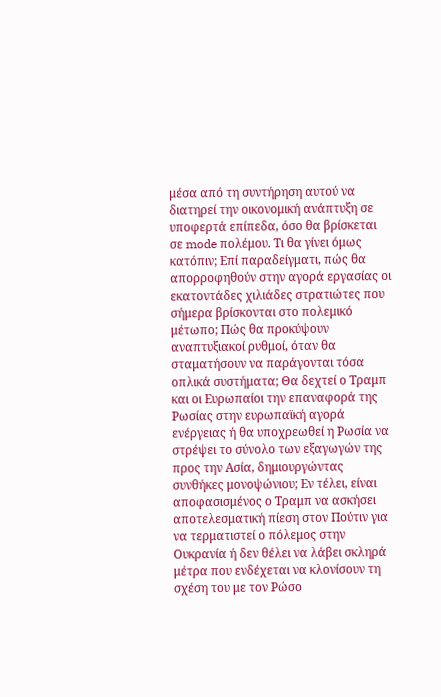μέσα από τη συντήρηση αυτού να διατηρεί την οικονομική ανάπτυξη σε υποφερτά επίπεδα, όσο θα βρίσκεται σε mode πολέμου. Τι θα γίνει όμως κατόπιν; Επί παραδείγματι, πώς θα απορροφηθούν στην αγορά εργασίας οι εκατοντάδες χιλιάδες στρατιώτες που σήμερα βρίσκονται στο πολεμικό μέτωπο; Πώς θα προκύψουν αναπτυξιακοί ρυθμοί, όταν θα σταματήσουν να παράγονται τόσα οπλικά συστήματα; Θα δεχτεί ο Τραμπ και οι Ευρωπαίοι την επαναφορά της Ρωσίας στην ευρωπαϊκή αγορά ενέργειας ή θα υποχρεωθεί η Ρωσία να στρέψει το σύνολο των εξαγωγών της προς την Ασία, δημιουργώντας συνθήκες μονοψώνιου; Εν τέλει, είναι αποφασισμένος ο Τραμπ να ασκήσει αποτελεσματική πίεση στον Πούτιν για να τερματιστεί ο πόλεμος στην Ουκρανία ή δεν θέλει να λάβει σκληρά μέτρα που ενδέχεται να κλονίσουν τη σχέση του με τον Ρώσο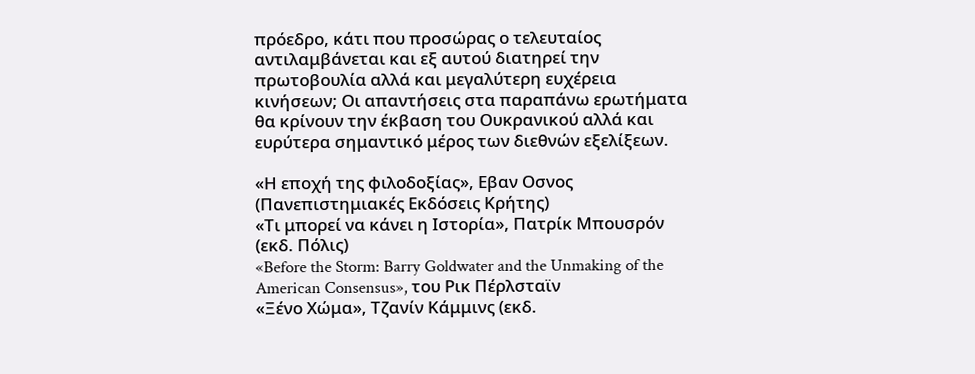πρόεδρο, κάτι που προσώρας ο τελευταίος αντιλαμβάνεται και εξ αυτού διατηρεί την πρωτοβουλία αλλά και μεγαλύτερη ευχέρεια κινήσεων; Οι απαντήσεις στα παραπάνω ερωτήματα θα κρίνουν την έκβαση του Ουκρανικού αλλά και ευρύτερα σημαντικό μέρος των διεθνών εξελίξεων.

«Η εποχή της φιλοδοξίας», Εβαν Οσνος (Πανεπιστημιακές Εκδόσεις Κρήτης)
«Τι μπορεί να κάνει η Ιστορία», Πατρίκ Μπουσρόν (εκδ. Πόλις)
«Before the Storm: Barry Goldwater and the Unmaking of the American Consensus», του Ρικ Πέρλσταϊν
«Ξένο Χώμα», Τζανίν Κάμμινς (εκδ.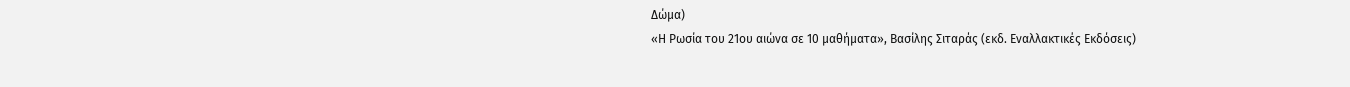Δώμα)
«Η Ρωσία του 21ου αιώνα σε 10 μαθήματα», Βασίλης Σιταράς (εκδ. Εναλλακτικές Εκδόσεις)